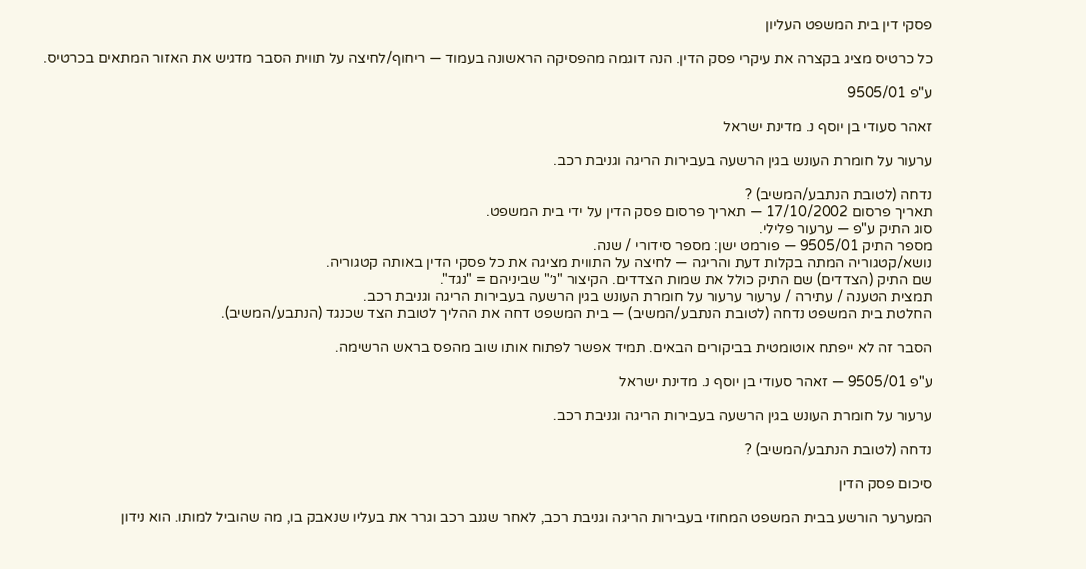פסקי דין בית המשפט העליון

כל כרטיס מציג בקצרה את עיקרי פסק הדין. הנה דוגמה מהפסיקה הראשונה בעמוד — ריחוף/לחיצה על תווית הסבר מדגיש את האזור המתאים בכרטיס.

ע"פ 9505/01

זאהר סעודי בן יוסף נ. מדינת ישראל

ערעור על חומרת העונש בגין הרשעה בעבירות הריגה וגניבת רכב.

נדחה (לטובת הנתבע/המשיב) ?
תאריך פרסום 17/10/2002 — תאריך פרסום פסק הדין על ידי בית המשפט.
סוג התיק ע"פ — ערעור פלילי.
מספר התיק 9505/01 — פורמט ישן: מספר סידורי / שנה.
נושא/קטגוריה המתה בקלות דעת והריגה — לחיצה על התווית מציגה את כל פסקי הדין באותה קטגוריה.
שם התיק (הצדדים) שם התיק כולל את שמות הצדדים. הקיצור "נ׳" שביניהם = "נגד".
תמצית הטענה / עתירה / ערעור ערעור על חומרת העונש בגין הרשעה בעבירות הריגה וגניבת רכב.
החלטת בית המשפט נדחה (לטובת הנתבע/המשיב) — בית המשפט דחה את ההליך לטובת הצד שכנגד (הנתבע/המשיב).

הסבר זה לא ייפתח אוטומטית בביקורים הבאים. תמיד אפשר לפתוח אותו שוב מהפס בראש הרשימה.

ע"פ 9505/01 — זאהר סעודי בן יוסף נ. מדינת ישראל

ערעור על חומרת העונש בגין הרשעה בעבירות הריגה וגניבת רכב.

נדחה (לטובת הנתבע/המשיב) ?

סיכום פסק הדין

המערער הורשע בבית המשפט המחוזי בעבירות הריגה וגניבת רכב, לאחר שגנב רכב וגרר את בעליו שנאבק בו, מה שהוביל למותו. הוא נידון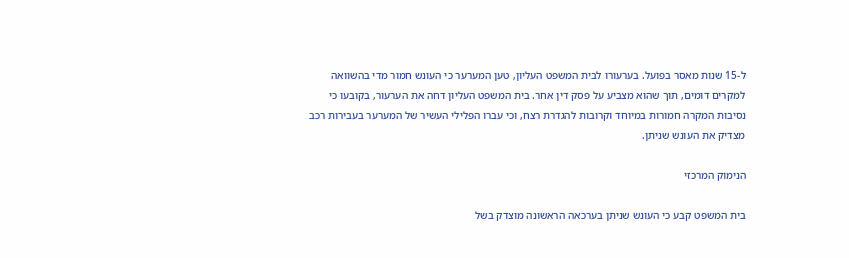ל-15 שנות מאסר בפועל. בערעורו לבית המשפט העליון, טען המערער כי העונש חמור מדי בהשוואה למקרים דומים, תוך שהוא מצביע על פסק דין אחר. בית המשפט העליון דחה את הערעור, בקובעו כי נסיבות המקרה חמורות במיוחד וקרובות להגדרת רצח, וכי עברו הפלילי העשיר של המערער בעבירות רכב מצדיק את העונש שניתן.

הנימוק המרכזי

בית המשפט קבע כי העונש שניתן בערכאה הראשונה מוצדק בשל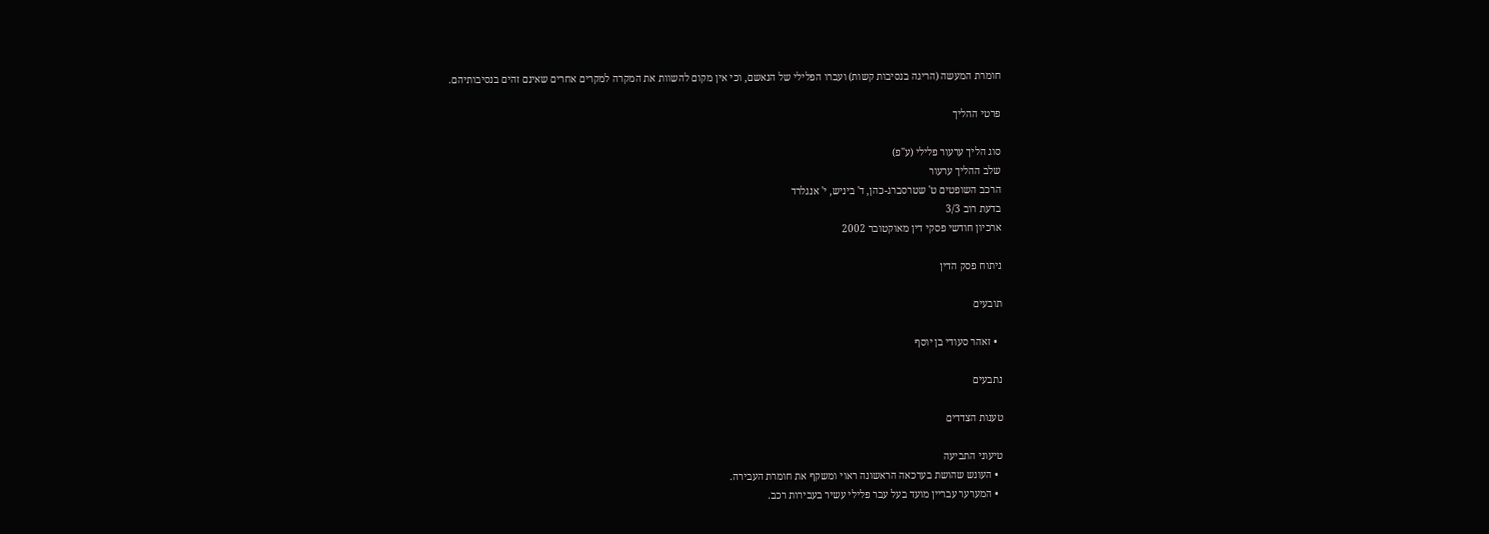חומרת המעשה (הריגה בנסיבות קשות) ועברו הפלילי של הנאשם, וכי אין מקום להשוות את המקרה למקרים אחרים שאינם זהים בנסיבותיהם.

פרטי ההליך

סוג הליך ערעור פלילי (ע"פ)
שלב ההליך ערעור
הרכב השופטים ט' שטרסברג-כהן, ד' ביניש, י' אנגלרד
בדעת רוב 3/3
ארכיון חודשי פסקי דין מאוקטובר 2002

ניתוח פסק הדין

תובעים

  • זאהר סעודי בן יוסף

נתבעים

טענות הצדדים

טיעוני התביעה
  • העונש שהושת בערכאה הראשונה ראוי ומשקף את חומרת העבירה.
  • המערער עבריין מועד בעל עבר פלילי עשיר בעבירות רכב.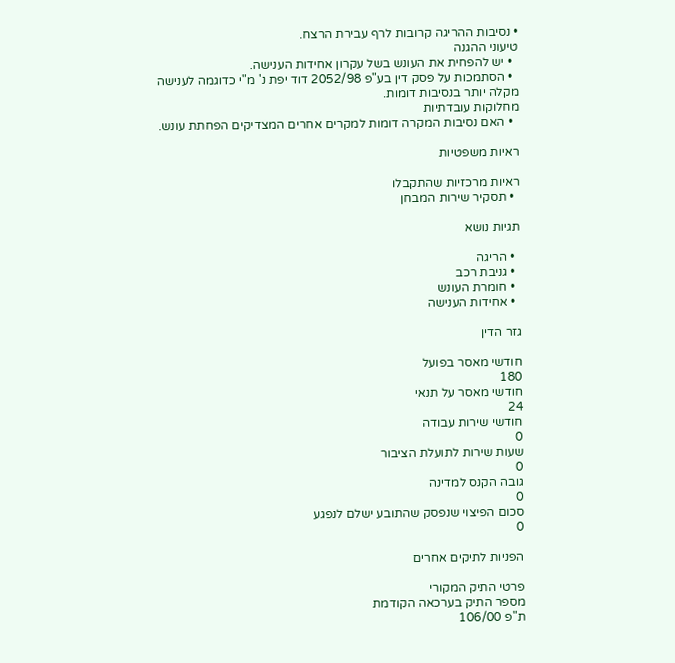• נסיבות ההריגה קרובות לרף עבירת הרצח.
טיעוני ההגנה
  • יש להפחית את העונש בשל עקרון אחידות הענישה.
  • הסתמכות על פסק דין בע"פ 2052/98 דוד יפת נ' מ"י כדוגמה לענישה מקלה יותר בנסיבות דומות.
מחלוקות עובדתיות
  • האם נסיבות המקרה דומות למקרים אחרים המצדיקים הפחתת עונש.

ראיות משפטיות

ראיות מרכזיות שהתקבלו
  • תסקיר שירות המבחן

תגיות נושא

  • הריגה
  • גניבת רכב
  • חומרת העונש
  • אחידות הענישה

גזר הדין

חודשי מאסר בפועל
180
חודשי מאסר על תנאי
24
חודשי שירות עבודה
0
שעות שירות לתועלת הציבור
0
גובה הקנס למדינה
0
סכום הפיצוי שנפסק שהתובע ישלם לנפגע
0

הפניות לתיקים אחרים

פרטי התיק המקורי
מספר התיק בערכאה הקודמת
ת"פ 106/00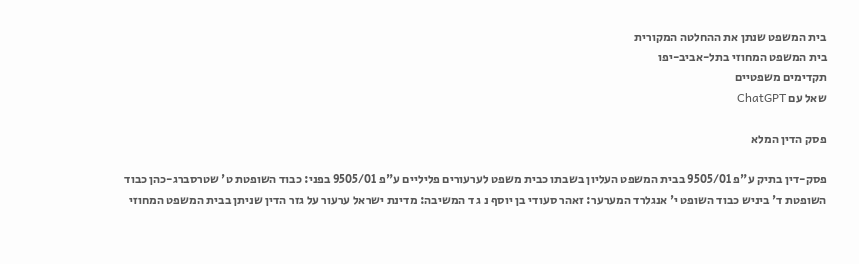בית המשפט שנתן את ההחלטה המקורית
בית המשפט המחוזי בתל-אביב-יפו
תקדימים משפטיים
שאל עם ChatGPT

פסק הדין המלא

פסק-דין בתיק ע"פ 9505/01 בבית המשפט העליון בשבתו כבית משפט לערעורים פליליים ע"פ 9505/01 בפני: כבוד השופטת ט' שטרסברג-כהן כבוד השופטת ד' ביניש כבוד השופט י' אנגלרד המערער: זאהר סעודי בן יוסף נ ג ד המשיבה: מדינת ישראל ערעור על גזר הדין שניתן בבית המשפט המחוזי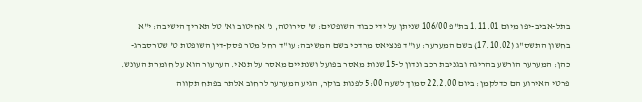בתל-אביב-יפו מיום 1.11.01 בת"פ 106/00 שניתן על ידי כבוד השופטים: ש' סירוטה, נ' אחיטוב וא' טל תאריך הישיבה: י"א בחשון התשס"ג (17.10.02) בשם המערער: עו"ד פנציאס מרדכי בשם המשיבה: עו"ד רחל מטר פסק-דין השופטת ט' שטרסברג-כהן: המערער הורשע בהריגה ובגניבת רכב ונדון ל-15 שנות מאסר בפועל ושנתיים מאסר על תנאי. הערעור הוא על חומרת העונש. פרטי האירוע הם כדלקמן: ביום 22.2.00 סמוך לשעה 5:00 לפנות בוקר, הגיע המערער לרחוב אלתר בפתח תקווה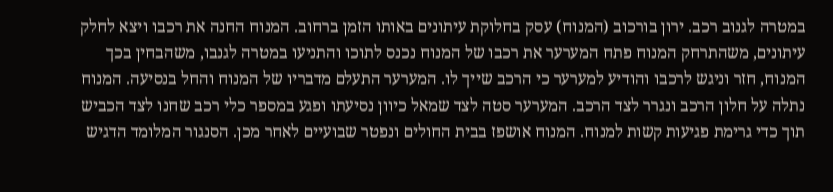במטרה לגנוב רכב. ירון בורכוב (המנוח) עסק בחלוקת עיתונים באותו הזמן ברחוב. המנוח החנה את רכבו ויצא לחלק עיתונים, משהתרחק המנוח פתח המערער את רכבו של המנוח נכנס לתוכו והתניעו במטרה לגנבו, משהבחין בכך המנוח, חזר וניגש לרכבו והודיע למערער כי הרכב שייך לו. המערער התעלם מדבריו של המנוח והחל בנסיעה. המנוח נתלה על חלון הרכב ונגרר לצד הרכב. המערער סטה לצד שמאל כיוון נסיעתו ופגע במספר כלי רכב שחנו לצד הכביש תוך כדי גרימת פגיעות קשות למנוח. המנוח אושפז בבית החולים ונפטר שבועיים לאחר מכן. הסנגור המלומד הדגיש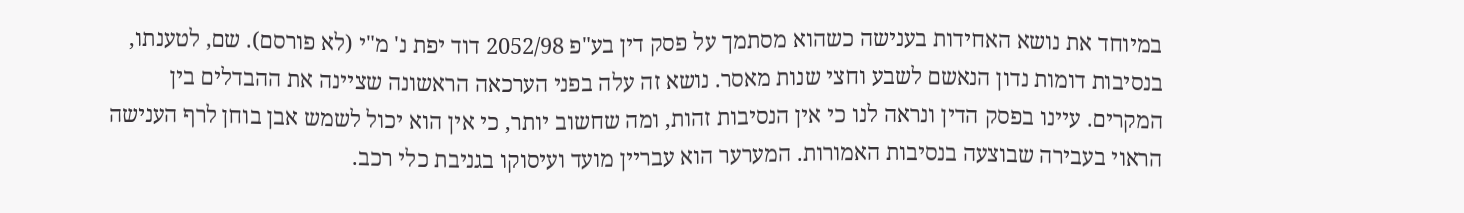במיוחד את נושא האחידות בענישה כשהוא מסתמך על פסק דין בע"פ 2052/98 דוד יפת נ' מ"י (לא פורסם). שם, לטענתו, בנסיבות דומות נדון הנאשם לשבע וחצי שנות מאסר. נושא זה עלה בפני הערכאה הראשונה שציינה את ההבדלים בין המקרים. עיינו בפסק הדין ונראה לנו כי אין הנסיבות זהות, ומה שחשוב יותר, כי אין הוא יכול לשמש אבן בוחן לרף הענישה הראוי בעבירה שבוצעה בנסיבות האמורות. המערער הוא עבריין מועד ועיסוקו בגניבת כלי רכב.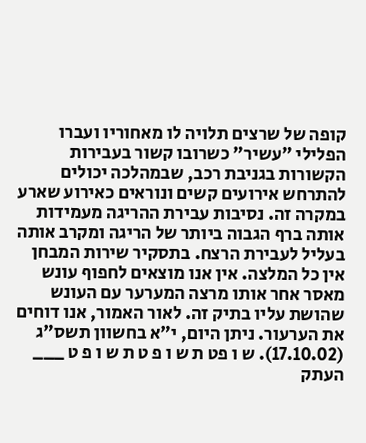קופה של שרצים תלויה לו מאחוריו ועברו הפלילי "עשיר" כשרובו קשור בעבירות הקשורות בגניבת רכב, שבמהלכה יכולים להתרחש אירועים קשים ונוראים כאירוע שארע במקרה זה. נסיבות עבירת ההריגה מעמידות אותה ברף הגבוה ביותר של הריגה ומקרב אותה בעליל לעבירת הרצח. בתסקיר שירות המבחן אין כל המלצה. אין אנו מוצאים לחפוף עונש מאסר אחר אותו מרצה המערער עם העונש שהושת עליו בתיק זה. לאור האמור, אנו דוחים את הערעור. ניתן היום, י"א בחשוון תשס"ג (17.10.02). ש ו פט ת ש ו פ ט ת ש ו פ ט ___ העתק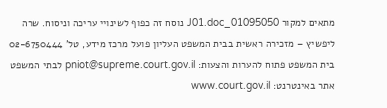מתאים למקור 01095050_J01.doc נוסח זה כפוף לשינויי עריכה וניסוח. שרה ליפשיץ – מזכירה ראשית בבית המשפט העליון פועל מרכז מידע, טל' 02-6750444 בית המשפט פתוח להערות והצעות: pniot@supreme.court.gov.il לבתי המשפט אתר באינטרנט: www.court.gov.il